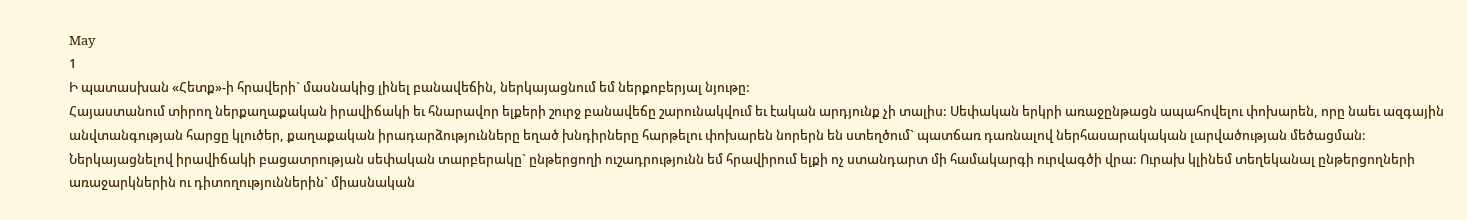May
1
Ի պատասխան «Հետք»-ի հրավերի` մասնակից լինել բանավեճին, ներկայացնում եմ ներքոբերյալ նյութը:
Հայաստանում տիրող ներքաղաքական իրավիճակի եւ հնարավոր ելքերի շուրջ բանավեճը շարունակվում եւ էական արդյունք չի տալիս: Սեփական երկրի առաջընթացն ապահովելու փոխարեն, որը նաեւ ազգային անվտանգության հարցը կլուծեր, քաղաքական իրադարձությունները եղած խնդիրները հարթելու փոխարեն նորերն են ստեղծում` պատճառ դառնալով ներհասարակական լարվածության մեծացման: Ներկայացնելով իրավիճակի բացատրության սեփական տարբերակը` ընթերցողի ուշադրությունն եմ հրավիրում ելքի ոչ ստանդարտ մի համակարգի ուրվագծի վրա: Ուրախ կլինեմ տեղեկանալ ընթերցողների առաջարկներին ու դիտողություններին` միասնական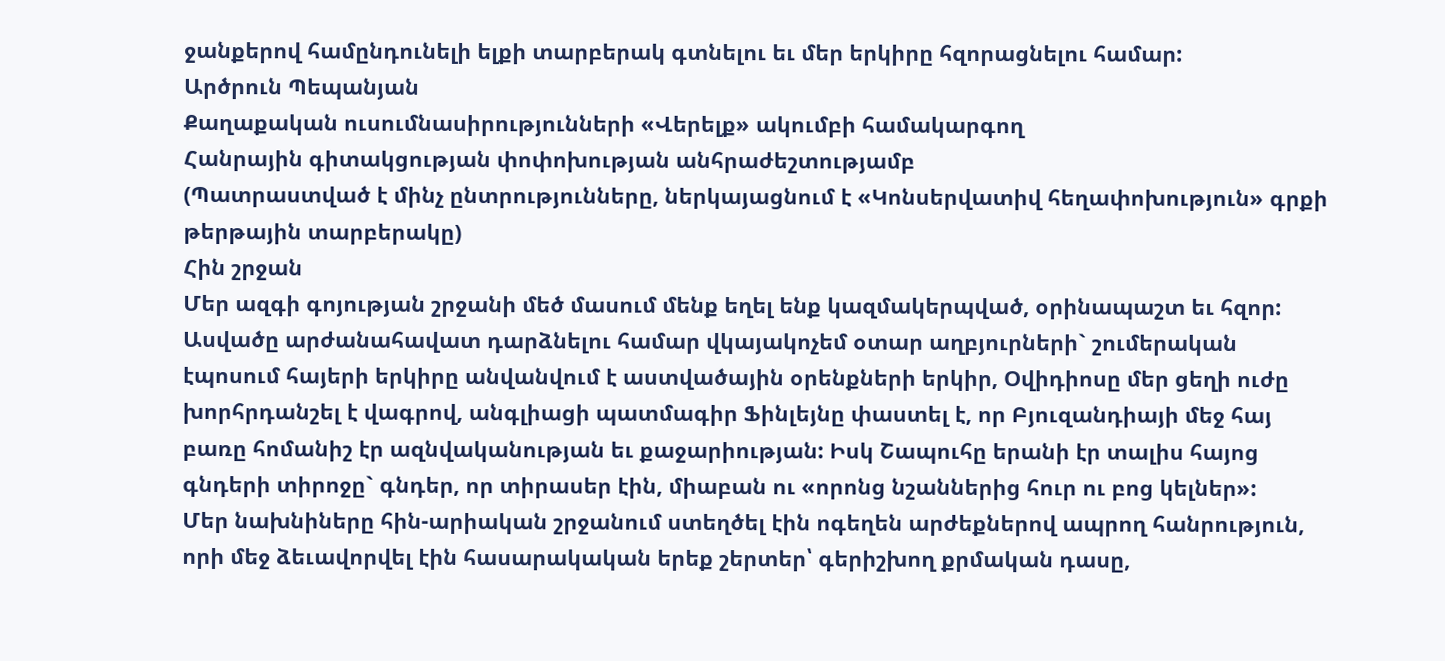ջանքերով համընդունելի ելքի տարբերակ գտնելու եւ մեր երկիրը հզորացնելու համար:
Արծրուն Պեպանյան
Քաղաքական ուսումնասիրությունների «Վերելք» ակումբի համակարգող
Հանրային գիտակցության փոփոխության անհրաժեշտությամբ
(Պատրաստված է մինչ ընտրությունները, ներկայացնում է «Կոնսերվատիվ հեղափոխություն» գրքի թերթային տարբերակը)
Հին շրջան
Մեր ազգի գոյության շրջանի մեծ մասում մենք եղել ենք կազմակերպված, օրինապաշտ եւ հզոր: Ասվածը արժանահավատ դարձնելու համար վկայակոչեմ օտար աղբյուրների` շումերական էպոսում հայերի երկիրը անվանվում է աստվածային օրենքների երկիր, Օվիդիոսը մեր ցեղի ուժը խորհրդանշել է վագրով, անգլիացի պատմագիր Ֆինլեյնը փաստել է, որ Բյուզանդիայի մեջ հայ բառը հոմանիշ էր ազնվականության եւ քաջարիության: Իսկ Շապուհը երանի էր տալիս հայոց գնդերի տիրոջը` գնդեր, որ տիրասեր էին, միաբան ու «որոնց նշաններից հուր ու բոց կելներ»:
Մեր նախնիները հին-արիական շրջանում ստեղծել էին ոգեղեն արժեքներով ապրող հանրություն, որի մեջ ձեւավորվել էին հասարակական երեք շերտեր՝ գերիշխող քրմական դասը,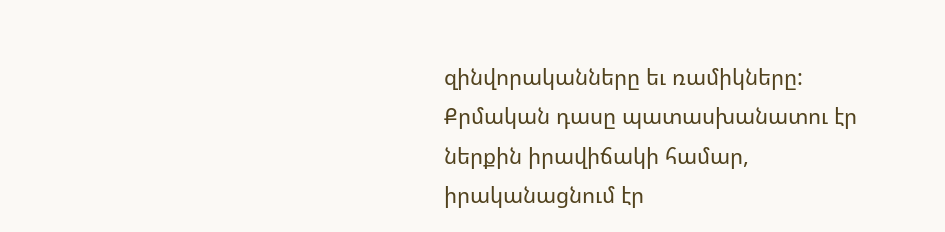զինվորականները եւ ռամիկները: Քրմական դասը պատասխանատու էր ներքին իրավիճակի համար, իրականացնում էր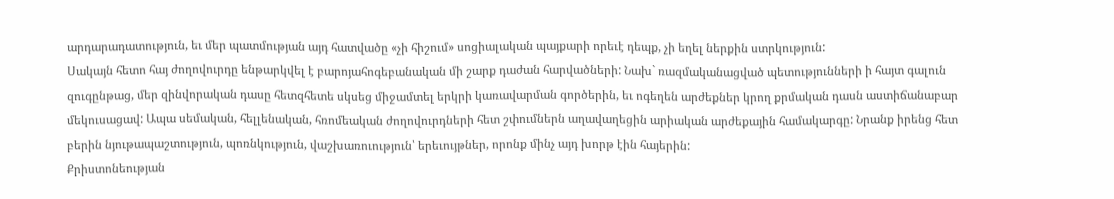արդարադատություն, եւ մեր պատմության այդ հատվածը «չի հիշում» սոցիալական պայքարի որեւէ դեպք, չի եղել ներքին ստրկություն:
Սակայն հետո հայ ժողովուրդը ենթարկվել է բարոյահոգեբանական մի շարք դաժան հարվածների: Նախ` ռազմականացված պետությունների ի հայտ գալուն զուգընթաց, մեր զինվորական դասը հետզհետե սկսեց միջամտել երկրի կառավարման գործերին, եւ ոգեղեն արժեքներ կրող քրմական դասն աստիճանաբար մեկուսացավ: Ապա սեմական, հելլենական, հռոմեական ժողովուրդների հետ շփումներն աղավաղեցին արիական արժեքային համակարգը: Նրանք իրենց հետ բերին նյութապաշտություն, պոռնկություն, վաշխառուություն՝ երեւույթներ, որոնք մինչ այդ խորթ էին հայերին:
Քրիստոնեության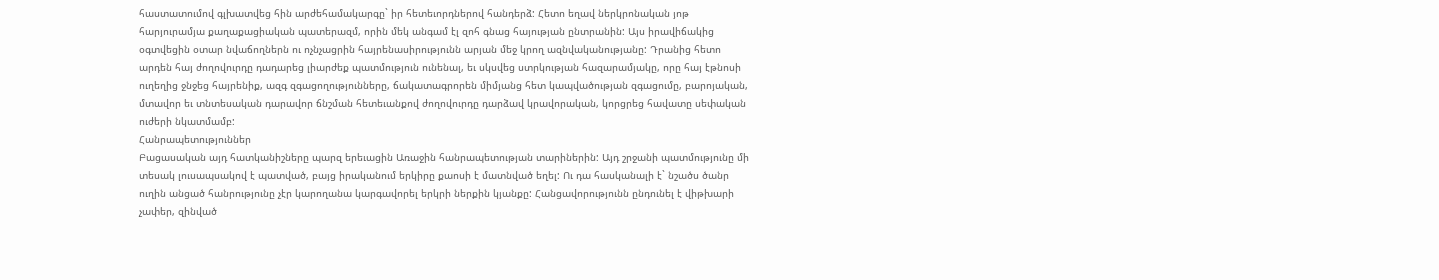հաստատումով գլխատվեց հին արժեհամակարգը` իր հետեւորդներով հանդերձ: Հետո եղավ ներկրոնական յոթ հարյուրամյա քաղաքացիական պատերազմ, որին մեկ անգամ էլ զոհ գնաց հայության ընտրանին: Այս իրավիճակից օգտվեցին օտար նվաճողներն ու ոչնչացրին հայրենասիրությունն արյան մեջ կրող ազնվականությանը: Դրանից հետո արդեն հայ ժողովուրդը դադարեց լիարժեք պատմություն ունենալ, եւ սկսվեց ստրկության հազարամյակը, որը հայ էթնոսի ուղեղից ջնջեց հայրենիք, ազգ զգացողությունները, ճակատագրորեն միմյանց հետ կապվածության զգացումը, բարոյական, մտավոր եւ տնտեսական դարավոր ճնշման հետեւանքով ժողովուրդը դարձավ կրավորական, կորցրեց հավատը սեփական ուժերի նկատմամբ:
Հանրապետություններ
Բացասական այդ հատկանիշները պարզ երեւացին Առաջին հանրապետության տարիներին: Այդ շրջանի պատմությունը մի տեսակ լուսապսակով է պատված, բայց իրականում երկիրը քաոսի է մատնված եղել: Ու դա հասկանալի է` նշածս ծանր ուղին անցած հանրությունը չէր կարողանա կարգավորել երկրի ներքին կյանքը: Հանցավորությունն ընդունել է վիթխարի չափեր, զինված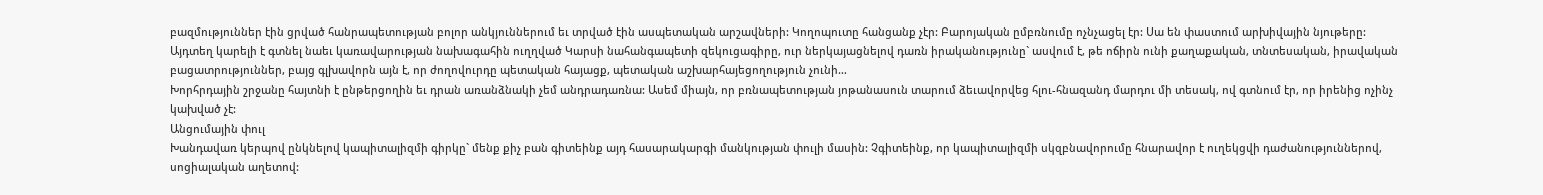բազմություններ էին ցրված հանրապետության բոլոր անկյուններում եւ տրված էին ասպետական արշավների: Կողոպուտը հանցանք չէր: Բարոյական ըմբռնումը ոչնչացել էր: Սա են փաստում արխիվային նյութերը: Այդտեղ կարելի է գտնել նաեւ կառավարության նախագահին ուղղված Կարսի նահանգապետի զեկուցագիրը, ուր ներկայացնելով դառն իրականությունը` ասվում է, թե ոճիրն ունի քաղաքական, տնտեսական, իրավական բացատրություններ, բայց գլխավորն այն է, որ ժողովուրդը պետական հայացք, պետական աշխարհայեցողություն չունի…
Խորհրդային շրջանը հայտնի է ընթերցողին եւ դրան առանձնակի չեմ անդրադառնա: Ասեմ միայն, որ բռնապետության յոթանասուն տարում ձեւավորվեց հլու-հնազանդ մարդու մի տեսակ, ով գտնում էր, որ իրենից ոչինչ կախված չէ:
Անցումային փուլ
Խանդավառ կերպով ընկնելով կապիտալիզմի գիրկը` մենք քիչ բան գիտեինք այդ հասարակարգի մանկության փուլի մասին: Չգիտեինք, որ կապիտալիզմի սկզբնավորումը հնարավոր է ուղեկցվի դաժանություններով, սոցիալական աղետով: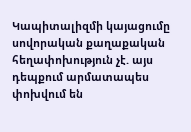Կապիտալիզմի կայացումը սովորական քաղաքական հեղափոխություն չէ. այս դեպքում արմատապես փոխվում են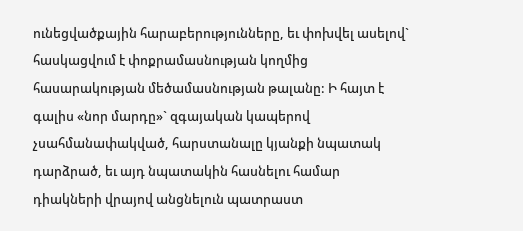ունեցվածքային հարաբերությունները, եւ փոխվել ասելով` հասկացվում է փոքրամասնության կողմից հասարակության մեծամասնության թալանը: Ի հայտ է գալիս «նոր մարդը»` զգայական կապերով չսահմանափակված, հարստանալը կյանքի նպատակ դարձրած, եւ այդ նպատակին հասնելու համար դիակների վրայով անցնելուն պատրաստ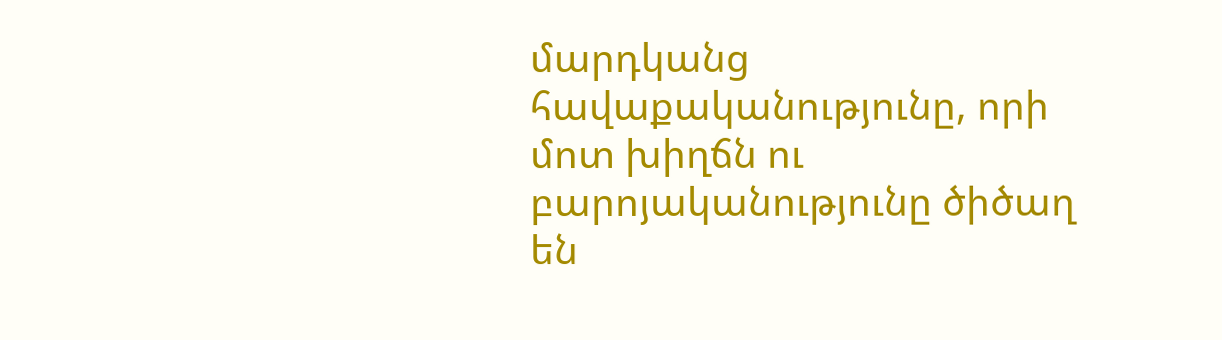մարդկանց հավաքականությունը, որի մոտ խիղճն ու բարոյականությունը ծիծաղ են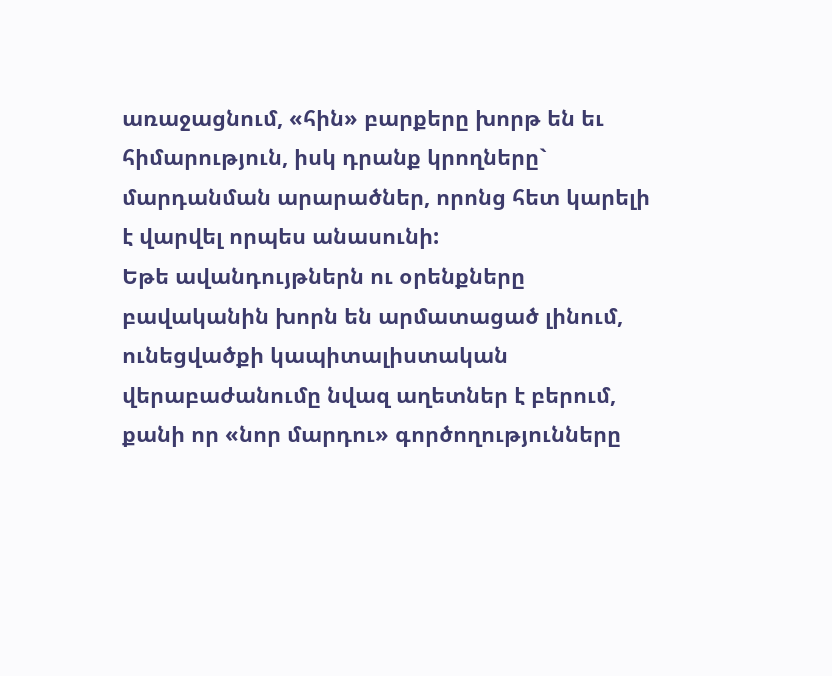առաջացնում, «հին» բարքերը խորթ են եւ հիմարություն, իսկ դրանք կրողները` մարդանման արարածներ, որոնց հետ կարելի է վարվել որպես անասունի:
Եթե ավանդույթներն ու օրենքները բավականին խորն են արմատացած լինում, ունեցվածքի կապիտալիստական վերաբաժանումը նվազ աղետներ է բերում, քանի որ «նոր մարդու» գործողությունները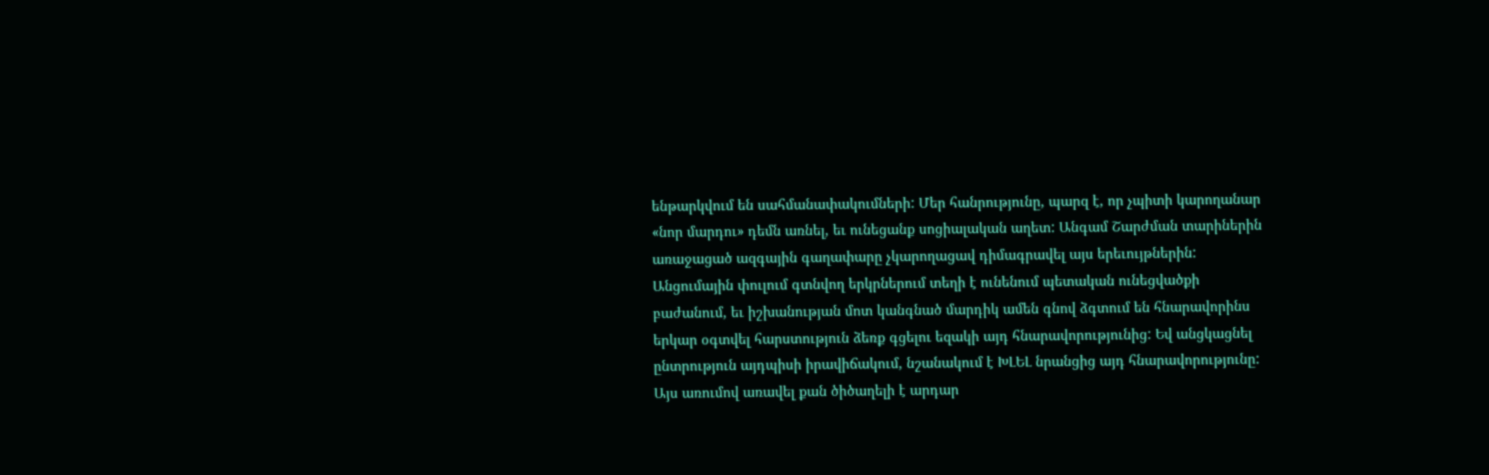ենթարկվում են սահմանափակումների: Մեր հանրությունը, պարզ է, որ չպիտի կարողանար «նոր մարդու» դեմն առնել, եւ ունեցանք սոցիալական աղետ: Անգամ Շարժման տարիներին առաջացած ազգային գաղափարը չկարողացավ դիմագրավել այս երեւույթներին:
Անցումային փուլում գտնվող երկրներում տեղի է ունենում պետական ունեցվածքի բաժանում, եւ իշխանության մոտ կանգնած մարդիկ ամեն գնով ձգտում են հնարավորինս երկար օգտվել հարստություն ձեռք գցելու եզակի այդ հնարավորությունից: Եվ անցկացնել ընտրություն այդպիսի իրավիճակում, նշանակում է ԽԼԵԼ նրանցից այդ հնարավորությունը: Այս առումով առավել քան ծիծաղելի է արդար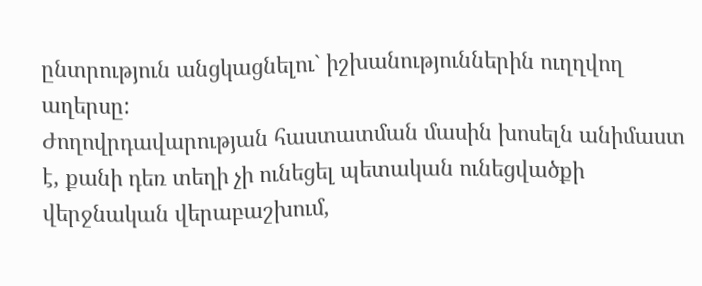ընտրություն անցկացնելու` իշխանություններին ուղղվող աղերսը:
Ժողովրդավարության հաստատման մասին խոսելն անիմաստ է, քանի դեռ տեղի չի ունեցել պետական ունեցվածքի վերջնական վերաբաշխում,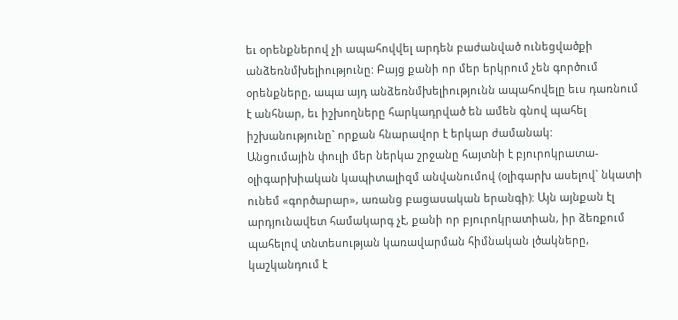եւ օրենքներով չի ապահովվել արդեն բաժանված ունեցվածքի անձեռնմխելիությունը: Բայց քանի որ մեր երկրում չեն գործում օրենքները, ապա այդ անձեռնմխելիությունն ապահովելը եւս դառնում է անհնար, եւ իշխողները հարկադրված են ամեն գնով պահել իշխանությունը` որքան հնարավոր է երկար ժամանակ:
Անցումային փուլի մեր ներկա շրջանը հայտնի է բյուրոկրատա-օլիգարխիական կապիտալիզմ անվանումով (օլիգարխ ասելով` նկատի ունեմ «գործարար», առանց բացասական երանգի): Այն այնքան էլ արդյունավետ համակարգ չէ, քանի որ բյուրոկրատիան, իր ձեռքում պահելով տնտեսության կառավարման հիմնական լծակները, կաշկանդում է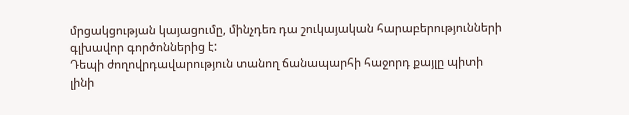մրցակցության կայացումը, մինչդեռ դա շուկայական հարաբերությունների գլխավոր գործոններից է:
Դեպի ժողովրդավարություն տանող ճանապարհի հաջորդ քայլը պիտի լինի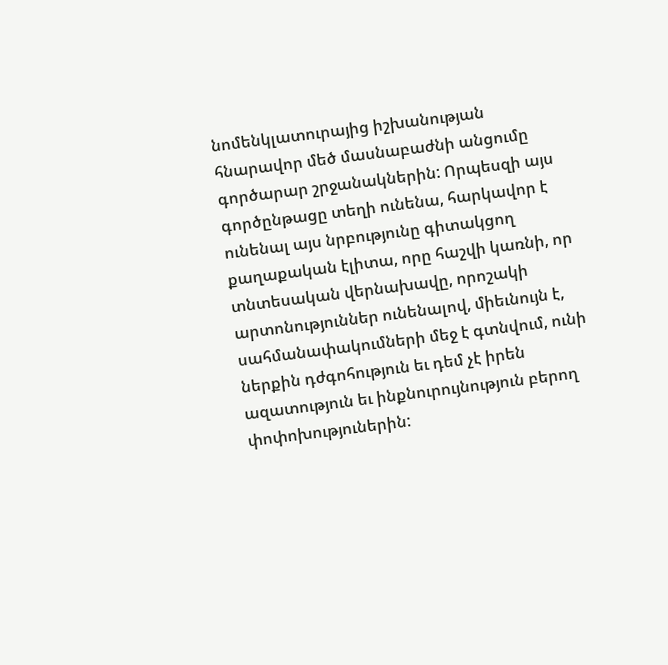նոմենկլատուրայից իշխանության հնարավոր մեծ մասնաբաժնի անցումը գործարար շրջանակներին: Որպեսզի այս գործընթացը տեղի ունենա, հարկավոր է ունենալ այս նրբությունը գիտակցող քաղաքական էլիտա, որը հաշվի կառնի, որ տնտեսական վերնախավը, որոշակի արտոնություններ ունենալով, միեւնույն է, սահմանափակումների մեջ է գտնվում, ունի ներքին դժգոհություն եւ դեմ չէ իրեն ազատություն եւ ինքնուրույնություն բերող փոփոխություներին: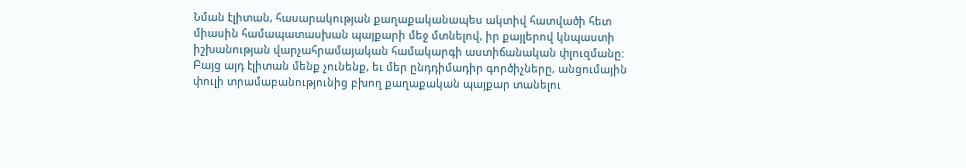Նման էլիտան, հասարակության քաղաքականապես ակտիվ հատվածի հետ միասին համապատասխան պայքարի մեջ մտնելով, իր քայլերով կնպաստի իշխանության վարչահրամայական համակարգի աստիճանական փլուզմանը:
Բայց այդ էլիտան մենք չունենք, եւ մեր ընդդիմադիր գործիչները, անցումային փուլի տրամաբանությունից բխող քաղաքական պայքար տանելու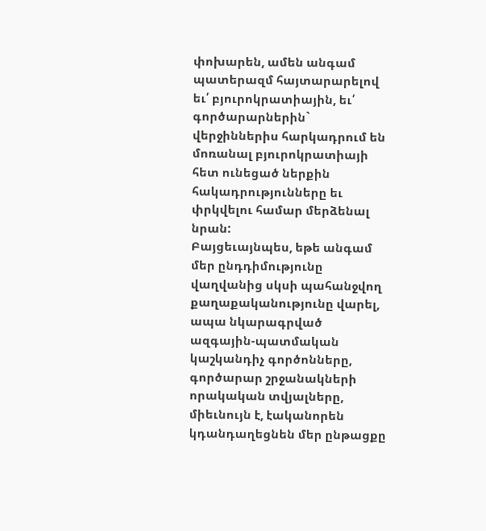փոխարեն, ամեն անգամ պատերազմ հայտարարելով եւ՛ բյուրոկրատիային, եւ՛ գործարարներին` վերջիններիս հարկադրում են մոռանալ բյուրոկրատիայի հետ ունեցած ներքին հակադրությունները եւ փրկվելու համար մերձենալ նրան:
Բայցեւայնպես, եթե անգամ մեր ընդդիմությունը վաղվանից սկսի պահանջվող քաղաքականությունը վարել, ապա նկարագրված ազգային-պատմական կաշկանդիչ գործոնները, գործարար շրջանակների որակական տվյալները, միեւնույն է, էականորեն կդանդաղեցնեն մեր ընթացքը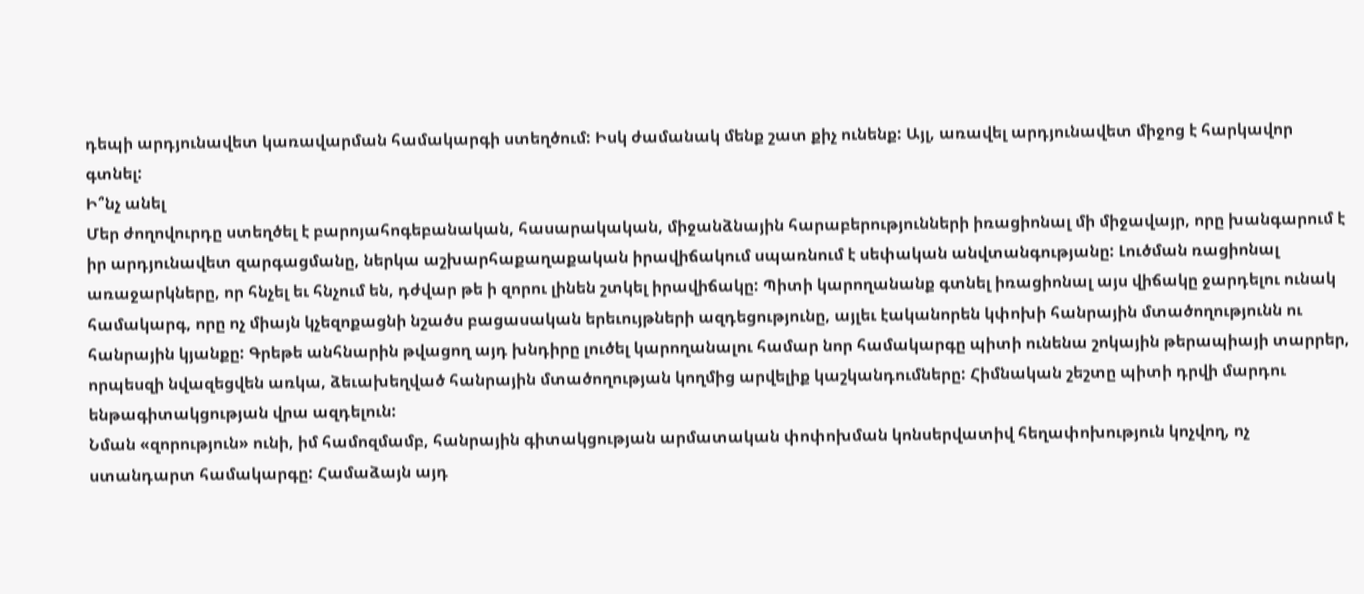դեպի արդյունավետ կառավարման համակարգի ստեղծում: Իսկ ժամանակ մենք շատ քիչ ունենք: Այլ, առավել արդյունավետ միջոց է հարկավոր գտնել:
Ի՞նչ անել
Մեր ժողովուրդը ստեղծել է բարոյահոգեբանական, հասարակական, միջանձնային հարաբերությունների իռացիոնալ մի միջավայր, որը խանգարում է իր արդյունավետ զարգացմանը, ներկա աշխարհաքաղաքական իրավիճակում սպառնում է սեփական անվտանգությանը: Լուծման ռացիոնալ առաջարկները, որ հնչել եւ հնչում են, դժվար թե ի զորու լինեն շտկել իրավիճակը: Պիտի կարողանանք գտնել իռացիոնալ այս վիճակը ջարդելու ունակ համակարգ, որը ոչ միայն կչեզոքացնի նշածս բացասական երեւույթների ազդեցությունը, այլեւ էականորեն կփոխի հանրային մտածողությունն ու հանրային կյանքը: Գրեթե անհնարին թվացող այդ խնդիրը լուծել կարողանալու համար նոր համակարգը պիտի ունենա շոկային թերապիայի տարրեր, որպեսզի նվազեցվեն առկա, ձեւախեղված հանրային մտածողության կողմից արվելիք կաշկանդումները: Հիմնական շեշտը պիտի դրվի մարդու ենթագիտակցության վրա ազդելուն:
Նման «զորություն» ունի, իմ համոզմամբ, հանրային գիտակցության արմատական փոփոխման կոնսերվատիվ հեղափոխություն կոչվող, ոչ ստանդարտ համակարգը: Համաձայն այդ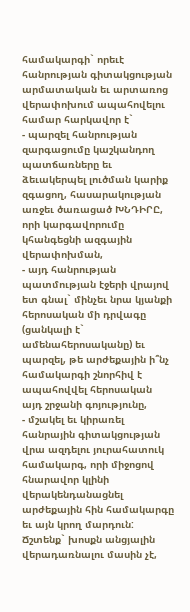համակարգի` որեւէ հանրության գիտակցության արմատական եւ արտառոց վերափոխում ապահովելու համար հարկավոր է`
- պարզել հանրության զարգացումը կաշկանդող պատճառները եւ ձեւակերպել լուծման կարիք զգացող, հասարակության առջեւ ծառացած ԽՆԴԻՐԸ, որի կարգավորումը կհանգեցնի ազգային վերափոխման,
- այդ հանրության պատմության էջերի վրայով ետ գնալ` մինչեւ նրա կյանքի հերոսական մի դրվագը (ցանկալի է` ամենահերոսականը) եւ պարզել, թե արժեքային ի՞նչ համակարգի շնորհիվ է ապահովվել հերոսական այդ շրջանի գոյությունը,
- մշակել եւ կիրառել հանրային գիտակցության վրա ազդելու յուրահատուկ համակարգ, որի միջոցով հնարավոր կլինի վերակենդանացնել արժեքային հին համակարգը եւ այն կրող մարդուն:
Ճշտենք` խոսքն անցյալին վերադառնալու մասին չէ,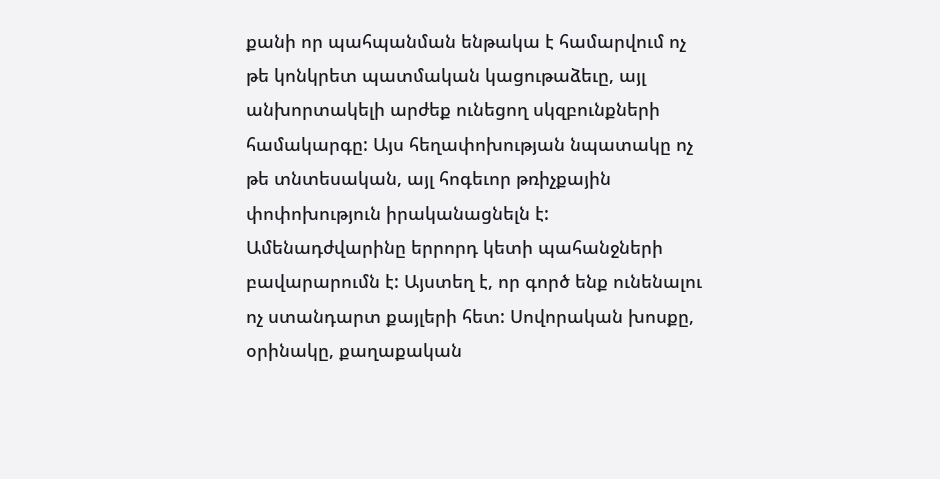քանի որ պահպանման ենթակա է համարվում ոչ թե կոնկրետ պատմական կացութաձեւը, այլ անխորտակելի արժեք ունեցող սկզբունքների համակարգը: Այս հեղափոխության նպատակը ոչ թե տնտեսական, այլ հոգեւոր թռիչքային փոփոխություն իրականացնելն է:
Ամենադժվարինը երրորդ կետի պահանջների բավարարումն է: Այստեղ է, որ գործ ենք ունենալու ոչ ստանդարտ քայլերի հետ: Սովորական խոսքը, օրինակը, քաղաքական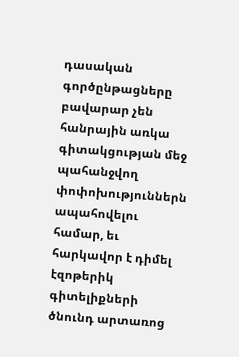դասական գործընթացները բավարար չեն հանրային առկա գիտակցության մեջ պահանջվող փոփոխություններն ապահովելու համար, եւ հարկավոր է դիմել էզոթերիկ գիտելիքների ծնունդ արտառոց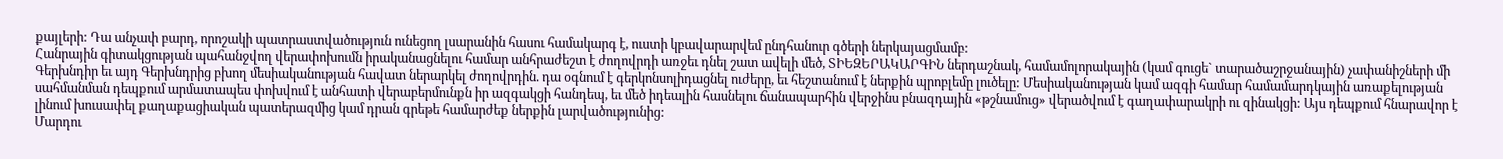քայլերի: Դա անչափ բարդ, որոշակի պատրաստվածություն ունեցող լսարանին հասու համակարգ է, ուստի կբավարարվեմ ընդհանուր գծերի ներկայացմամբ:
Հանրային գիտակցության պահանջվող վերափոխումն իրականացնելու համար անհրաժեշտ է ժողովրդի առջեւ դնել շատ ավելի մեծ, ՏԻԵԶԵՐԱԿԱՐԳԻՆ ներդաշնակ, համամոլորակային (կամ գուցե` տարածաշրջանային) չափանիշների մի Գերխնդիր եւ այդ Գերխնդրից բխող մեսիականության հավատ ներարկել ժողովրդին. դա օգնում է գերկոնսոլիդացնել ուժերը, եւ հեշտանում է ներքին պրոբլեմը լուծելը: Մեսիականության կամ ազգի համար համամարդկային առաքելության սահմանման դեպքում արմատապես փոխվում է անհատի վերաբերմունքն իր ազգակցի հանդեպ, եւ մեծ իդեալին հասնելու ճանապարհին վերջինս բնազդային «թշնամուց» վերածվում է գաղափարակրի ու զինակցի: Այս դեպքում հնարավոր է լինում խուսափել քաղաքացիական պատերազմից կամ դրան գրեթե համարժեք ներքին լարվածությունից:
Մարդու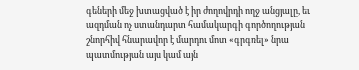գեների մեջ խտացված է իր ժողովրդի ողջ անցյալը, եւ ազդման ոչ ստանդարտ համակարգի գործողության շնորհիվ հնարավոր է մարդու մոտ «գրգռել» նրա պատմության այս կամ այն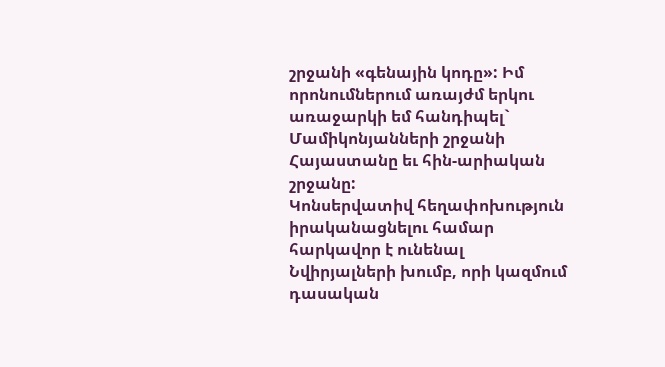շրջանի «գենային կոդը»: Իմ որոնումներում առայժմ երկու առաջարկի եմ հանդիպել` Մամիկոնյանների շրջանի Հայաստանը եւ հին-արիական շրջանը:
Կոնսերվատիվ հեղափոխություն իրականացնելու համար հարկավոր է ունենալ Նվիրյալների խումբ, որի կազմում դասական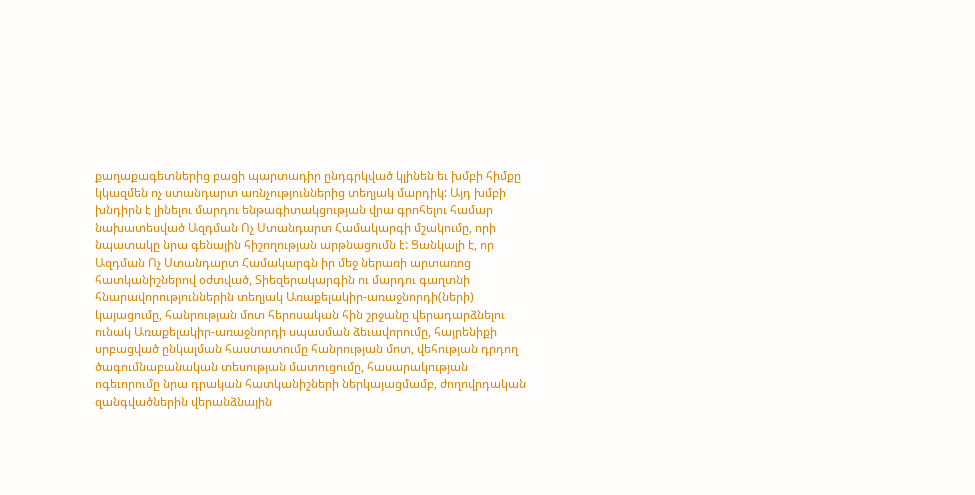քաղաքագետներից բացի պարտադիր ընդգրկված կլինեն եւ խմբի հիմքը կկազմեն ոչ ստանդարտ առնչություններից տեղյակ մարդիկ: Այդ խմբի խնդիրն է լինելու մարդու ենթագիտակցության վրա գրոհելու համար նախատեսված Ազդման Ոչ Ստանդարտ Համակարգի մշակումը, որի նպատակը նրա գենային հիշողության արթնացումն է: Ցանկալի է, որ Ազդման Ոչ Ստանդարտ Համակարգն իր մեջ ներառի արտառոց հատկանիշներով օժտված, Տիեզերակարգին ու մարդու գաղտնի հնարավորություններին տեղյակ Առաքելակիր-առաջնորդի(ների) կայացումը, հանրության մոտ հերոսական հին շրջանը վերադարձնելու ունակ Առաքելակիր-առաջնորդի սպասման ձեւավորումը, հայրենիքի սրբացված ընկալման հաստատումը հանրության մոտ, վեհության դրդող ծագումնաբանական տեսության մատուցումը, հասարակության ոգեւորումը նրա դրական հատկանիշների ներկայացմամբ, ժողովրդական զանգվածներին վերանձնային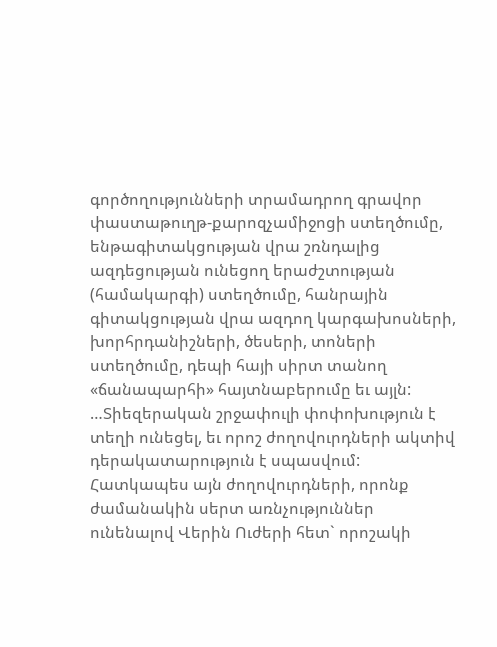գործողությունների տրամադրող գրավոր փաստաթուղթ-քարոզչամիջոցի ստեղծումը, ենթագիտակցության վրա շռնդալից ազդեցության ունեցող երաժշտության (համակարգի) ստեղծումը, հանրային գիտակցության վրա ազդող կարգախոսների, խորհրդանիշների, ծեսերի, տոների ստեղծումը, դեպի հայի սիրտ տանող «ճանապարհի» հայտնաբերումը եւ այլն:
…Տիեզերական շրջափուլի փոփոխություն է տեղի ունեցել, եւ որոշ ժողովուրդների ակտիվ դերակատարություն է սպասվում: Հատկապես այն ժողովուրդների, որոնք ժամանակին սերտ առնչություններ ունենալով Վերին Ուժերի հետ` որոշակի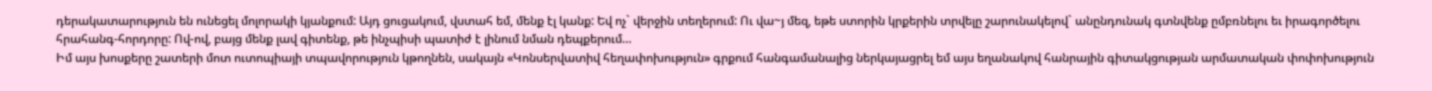դերակատարություն են ունեցել մոլորակի կյանքում: Այդ ցուցակում, վստահ եմ, մենք էլ կանք: Եվ ոչ` վերջին տեղերում: Ու վա~յ մեզ, եթե ստորին կրքերին տրվելը շարունակելով` անընդունակ գտնվենք ըմբռնելու եւ իրագործելու հրահանգ-հորդորը: Ով-ով, բայց մենք լավ գիտենք, թե ինչպիսի պատիժ է լինում նման դեպքերում…
Իմ այս խոսքերը շատերի մոտ ուտոպիայի տպավորություն կթողնեն, սակայն «Կոնսերվատիվ հեղափոխություն» գրքում հանգամանալից ներկայացրել եմ այս եղանակով հանրային գիտակցության արմատական փոփոխություն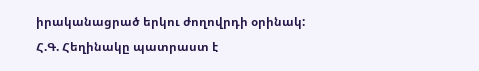իրականացրած երկու ժողովրդի օրինակ:
Հ.Գ. Հեղինակը պատրաստ է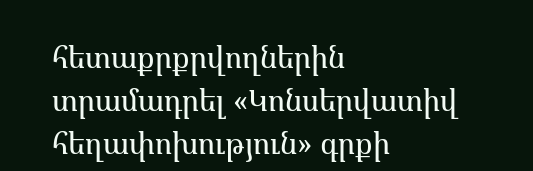հետաքրքրվողներին տրամադրել «Կոնսերվատիվ հեղափոխություն» գրքի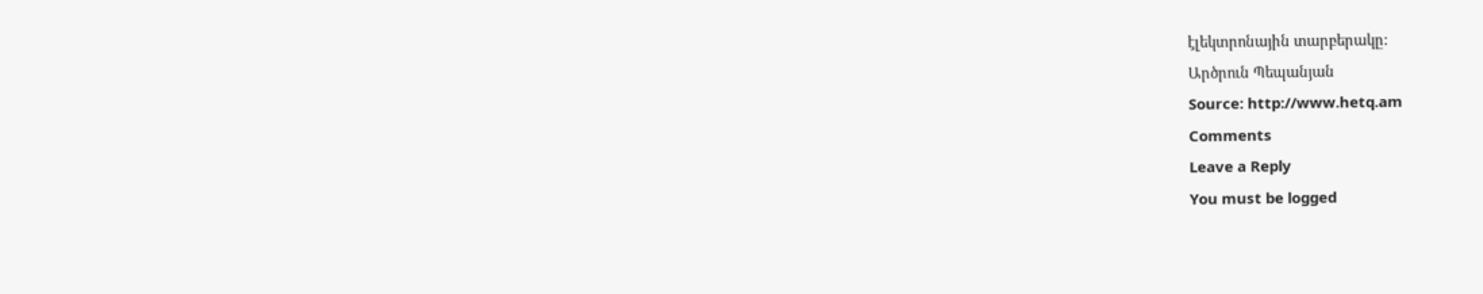էլեկտրոնային տարբերակը:
Արծրուն Պեպանյան
Source: http://www.hetq.am
Comments
Leave a Reply
You must be logged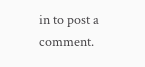in to post a comment.